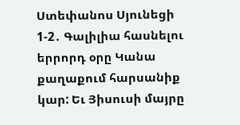Ստեփանոս Սյունեցի
1-2․ Գալիլիա հասնելու երրորդ օրը Կանա քաղաքում հարսանիք կար: Եւ Յիսուսի մայրը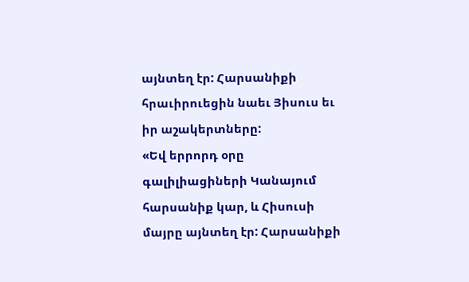այնտեղ էր: Հարսանիքի հրաւիրուեցին նաեւ Յիսուս եւ իր աշակերտները:
«Եվ երրորդ օրը գալիլիացիների Կանայում հարսանիք կար, և Հիսուսի մայրը այնտեղ էր: Հարսանիքի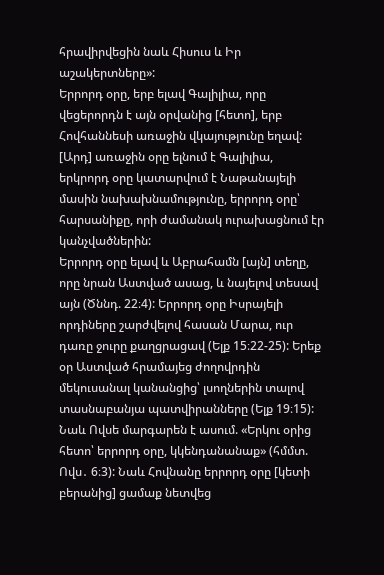հրավիրվեցին նաև Հիսուս և Իր աշակերտները»:
Երրորդ օրը, երբ ելավ Գալիլիա, որը վեցերորդն է այն օրվանից [հետո], երբ Հովհաննեսի առաջին վկայությունը եղավ: [Արդ] առաջին օրը ելնում է Գալիլիա, երկրորդ օրը կատարվում է Նաթանայելի մասին նախախնամությունը, երրորդ օրը՝ հարսանիքը, որի ժամանակ ուրախացնում էր կանչվածներին:
Երրորդ օրը ելավ և Աբրահամն [այն] տեղը, որը նրան Աստված ասաց, և նայելով տեսավ այն (Ծննդ. 22։4): Երրորդ օրը Իսրայելի որդիները շարժվելով հասան Մարա, ուր դառը ջուրը քաղցրացավ (Ելք 15։22-25): Երեք օր Աստված հրամայեց ժողովրդին մեկուսանալ կանանցից՝ լսողներին տալով տասնաբանյա պատվիրանները (Ելք 19։15): Նաև Ովսե մարգարեն է ասում. «Երկու օրից հետո՝ երրորդ օրը, կկենդանանաք» (հմմտ. Ովս․ 6։3): Նաև Հովնանը երրորդ օրը [կետի բերանից] ցամաք նետվեց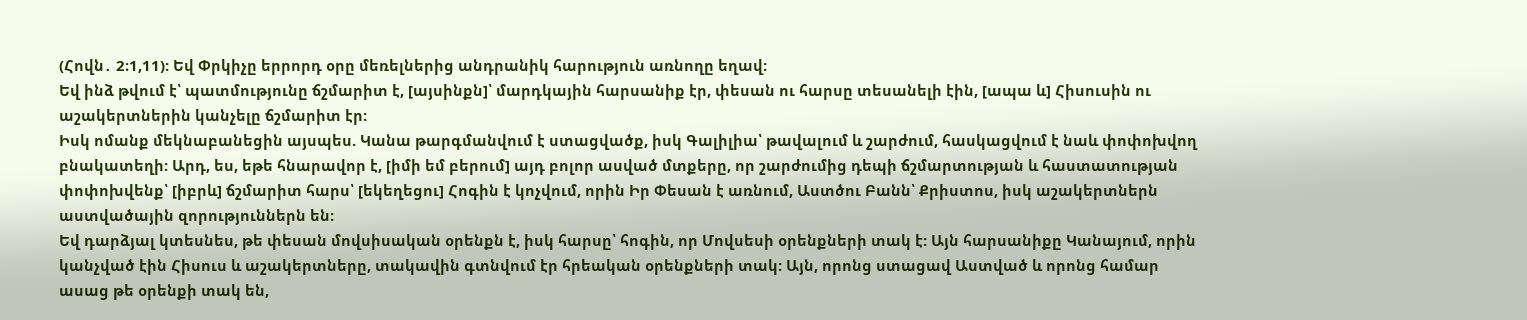(Հովն․ 2։1,11): Եվ Փրկիչը երրորդ օրը մեռելներից անդրանիկ հարություն առնողը եղավ:
Եվ ինձ թվում է՝ պատմությունը ճշմարիտ է, [այսինքն]՝ մարդկային հարսանիք էր, փեսան ու հարսը տեսանելի էին, [ապա և] Հիսուսին ու աշակերտներին կանչելը ճշմարիտ էր:
Իսկ ոմանք մեկնաբանեցին այսպես. Կանա թարգմանվում է ստացվածք, իսկ Գալիլիա՝ թավալում և շարժում, հասկացվում է նաև փոփոխվող բնակատեղի: Արդ, ես, եթե հնարավոր է, [իմի եմ բերում] այդ բոլոր ասված մտքերը, որ շարժումից դեպի ճշմարտության և հաստատության փոփոխվենք՝ [իբրև] ճշմարիտ հարս՝ [եկեղեցու] Հոգին է կոչվում, որին Իր Փեսան է առնում, Աստծու Բանն՝ Քրիստոս, իսկ աշակերտներն աստվածային զորություններն են:
Եվ դարձյալ կտեսնես, թե փեսան մովսիսական օրենքն է, իսկ հարսը՝ հոգին, որ Մովսեսի օրենքների տակ է: Այն հարսանիքը Կանայում, որին կանչված էին Հիսուս և աշակերտները, տակավին գտնվում էր հրեական օրենքների տակ: Այն, որոնց ստացավ Աստված և որոնց համար ասաց թե օրենքի տակ են,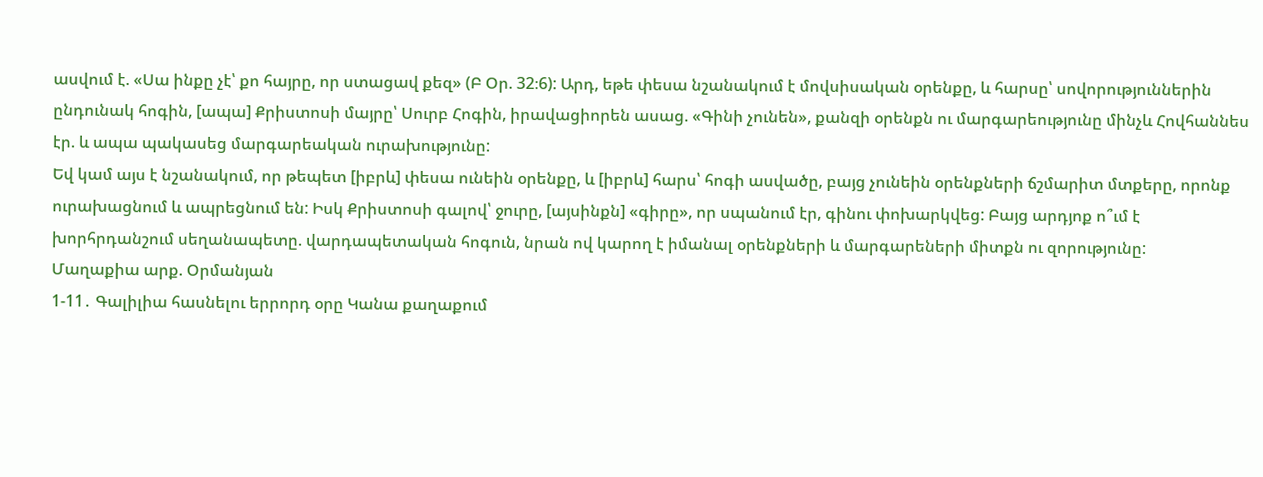ասվում է. «Սա ինքը չէ՝ քո հայրը, որ ստացավ քեզ» (Բ Օր. 32։6): Արդ, եթե փեսա նշանակում է մովսիսական օրենքը, և հարսը՝ սովորություններին ընդունակ հոգին, [ապա] Քրիստոսի մայրը՝ Սուրբ Հոգին, իրավացիորեն ասաց. «Գինի չունեն», քանզի օրենքն ու մարգարեությունը մինչև Հովհաննես էր. և ապա պակասեց մարգարեական ուրախությունը:
Եվ կամ այս է նշանակում, որ թեպետ [իբրև] փեսա ունեին օրենքը, և [իբրև] հարս՝ հոգի ասվածը, բայց չունեին օրենքների ճշմարիտ մտքերը, որոնք ուրախացնում և ապրեցնում են: Իսկ Քրիստոսի գալով՝ ջուրը, [այսինքն] «գիրը», որ սպանում էր, գինու փոխարկվեց: Բայց արդյոք ո՞ւմ է խորհրդանշում սեղանապետը. վարդապետական հոգուն, նրան ով կարող է իմանալ օրենքների և մարգարեների միտքն ու զորությունը:
Մաղաքիա արք. Օրմանյան
1-11․ Գալիլիա հասնելու երրորդ օրը Կանա քաղաքում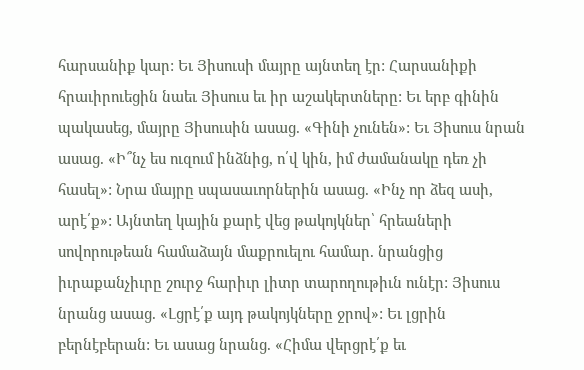հարսանիք կար: Եւ Յիսուսի մայրը այնտեղ էր: Հարսանիքի հրաւիրուեցին նաեւ Յիսուս եւ իր աշակերտները: Եւ երբ գինին պակասեց, մայրը Յիսուսին ասաց. «Գինի չունեն»: Եւ Յիսուս նրան ասաց. «Ի՞նչ ես ուզում ինձնից, ո՛վ կին, իմ ժամանակը դեռ չի հասել»: Նրա մայրը սպասաւորներին ասաց. «Ինչ որ ձեզ ասի, արէ՛ք»: Այնտեղ կային քարէ վեց թակոյկներ՝ հրեաների սովորութեան համաձայն մաքրուելու համար. նրանցից իւրաքանչիւրը շուրջ հարիւր լիտր տարողութիւն ունէր: Յիսուս նրանց ասաց. «Լցրէ՛ք այդ թակոյկները ջրով»: Եւ լցրին բերնէբերան: Եւ ասաց նրանց. «Հիմա վերցրէ՛ք եւ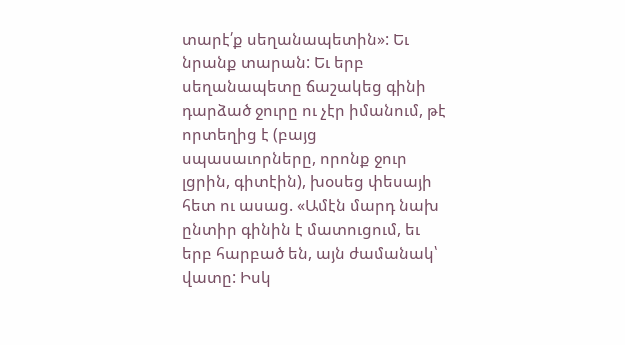տարէ՛ք սեղանապետին»: Եւ նրանք տարան: Եւ երբ սեղանապետը ճաշակեց գինի դարձած ջուրը ու չէր իմանում, թէ որտեղից է (բայց սպասաւորները, որոնք ջուր լցրին, գիտէին), խօսեց փեսայի հետ ու ասաց. «Ամէն մարդ նախ ընտիր գինին է մատուցում, եւ երբ հարբած են, այն ժամանակ՝ վատը: Իսկ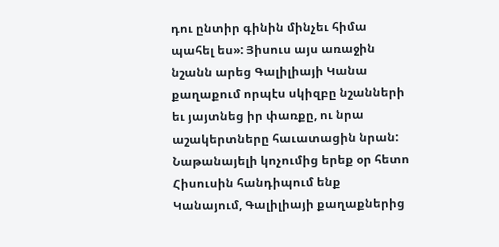դու ընտիր գինին մինչեւ հիմա պահել ես»: Յիսուս այս առաջին նշանն արեց Գալիլիայի Կանա քաղաքում որպէս սկիզբը նշանների եւ յայտնեց իր փառքը, ու նրա աշակերտները հաւատացին նրան:
Նաթանայելի կոչումից երեք օր հետո Հիսուսին հանդիպում ենք Կանայում, Գալիլիայի քաղաքներից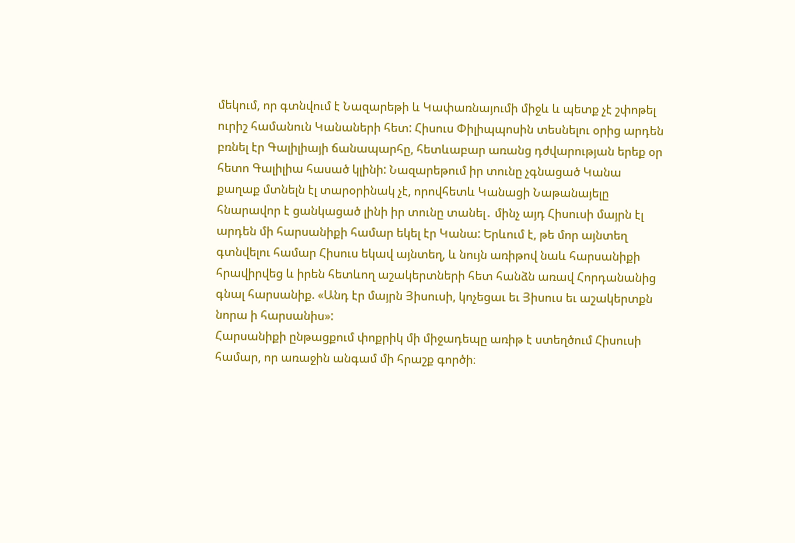մեկում, որ գտնվում է Նազարեթի և Կափառնայումի միջև և պետք չէ շփոթել ուրիշ համանուն Կանաների հետ: Հիսուս Փիլիպպոսին տեսնելու օրից արդեն բռնել էր Գալիլիայի ճանապարհը, հետևաբար առանց դժվարության երեք օր հետո Գալիլիա հասած կլինի: Նազարեթում իր տունը չգնացած Կանա քաղաք մտնելն էլ տարօրինակ չէ, որովհետև Կանացի Նաթանայելը հնարավոր է ցանկացած լինի իր տունը տանել․ մինչ այդ Հիսուսի մայրն էլ արդեն մի հարսանիքի համար եկել էր Կանա: Երևում է, թե մոր այնտեղ գտնվելու համար Հիսուս եկավ այնտեղ, և նույն առիթով նաև հարսանիքի հրավիրվեց և իրեն հետևող աշակերտների հետ հանձն առավ Հորդանանից գնալ հարսանիք. «Անդ էր մայրն Յիսուսի, կոչեցաւ եւ Յիսուս եւ աշակերտքն նորա ի հարսանիս»:
Հարսանիքի ընթացքում փոքրիկ մի միջադեպը առիթ է ստեղծում Հիսուսի համար, որ առաջին անգամ մի հրաշք գործի։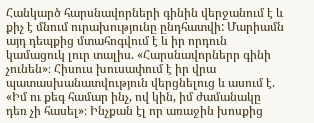Հանկարծ հարսնավորների գինին վերջանում է և քիչ է մնում ուրախությունը ընդհատվի: Մարիամն այդ դեպքից մտահոգվում է և իր որդուն կամացուկ լուր տալիս. «Հարսնավորներր գինի չունեն»։ Հիսուս խուսափում է իր վրա պատասխանատվություն վերցնելուց և ասում է. «Իմ ու քեգ համար ինչ, ով կին, իմ ժամանակը դեռ չի հասել»։ Ինչքան էլ որ առաջին խոսքից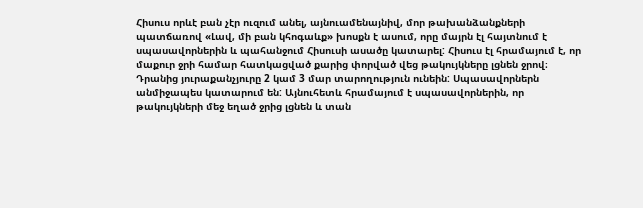Հիսուս որևէ բան չէր ուզում անել, այնուամենայնիվ, մոր թախանձանքների պատճառով «Լավ, մի բան կհոգաևք» խոսքն է ասում, որը մայրն էլ հայտնում է սպասավորներին և պահանջում Հիսուսի ասածը կատարել: Հիսուս էլ հրամայում է, որ մաքուր ջրի համար հատկացված քարից փորված վեց թակույկները լցնեն ջրով։ Դրանից յուրաքանչյուրը 2 կամ 3 մար տարողություն ունեին: Սպասավորներն անմիջապես կատարում են: Այնուհետև հրամայում է սպասավորներին, որ թակույկների մեջ եղած ջրից լցնեն և տան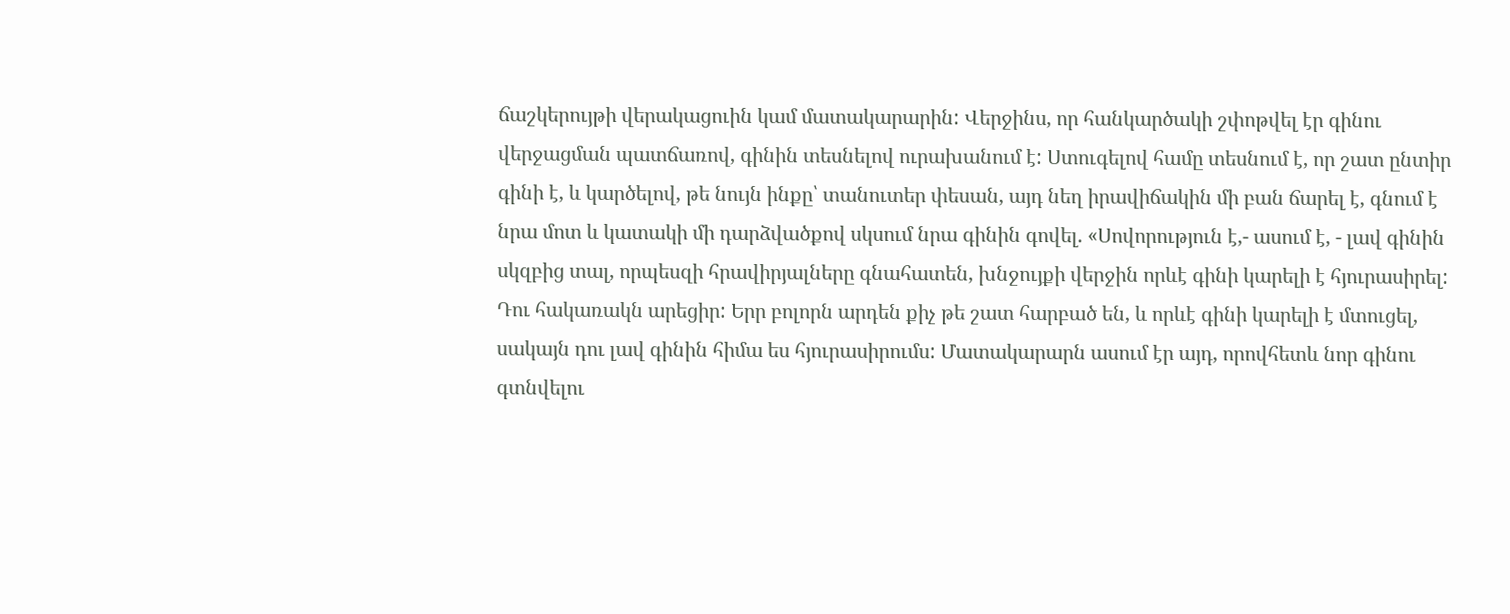ճաշկերույթի վերակացուին կամ մատակարարին: Վերջինս, որ հանկարծակի շփոթվել էր գինու վերջացման պատճառով, գինին տեսնելով ուրախանում է: Ստուգելով համը տեսնում է, որ շատ ընտիր գինի է, և կարծելով, թե նույն ինքը՝ տանուտեր փեսան, այդ նեղ իրավիճակին մի բան ճարել է, գնում է նրա մոտ և կատակի մի դարձվածքով սկսում նրա գինին գովել. «Սովորություն է,- ասում է, - լավ գինին սկզբից տալ, որպեսզի հրավիրյալները գնահատեն, խնջույքի վերջին որևէ գինի կարելի է հյուրասիրել: Դու հակառակն արեցիր: Երր բոլորն արդեն քիչ թե շատ հարբած են, և որևէ գինի կարելի է մտուցել, սակայն դու լավ գինին հիմա ես հյուրասիրումս: Մատակարարն ասում էր այդ, որովհետև նոր գինու գտնվելու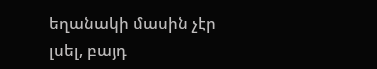եղանակի մասին չէր լսել, բայդ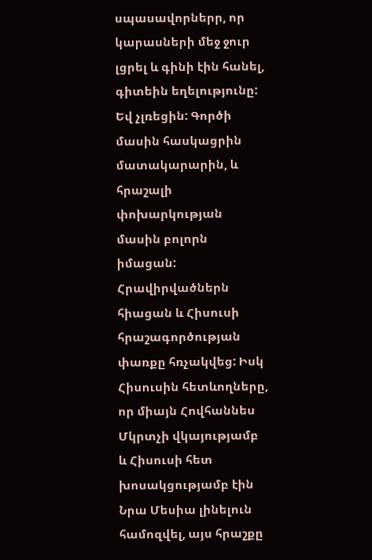սպասավորներր, որ կարասների մեջ ջուր լցրել և գինի էին հանել, գիտեին եղելությունը: Եվ չլռեցին: Գործի մասին հասկացրին մատակարարին, և հրաշալի փոխարկության մասին բոլորն իմացան: Հրավիրվածներն հիացան և Հիսուսի հրաշագործության փառքը հռչակվեց: Իսկ Հիսուսին հետևողները, որ միայն Հովհաննես Մկրտչի վկայությամբ և Հիսուսի հետ խոսակցությամբ էին Նրա Մեսիա լինելուն համոզվել, այս հրաշքը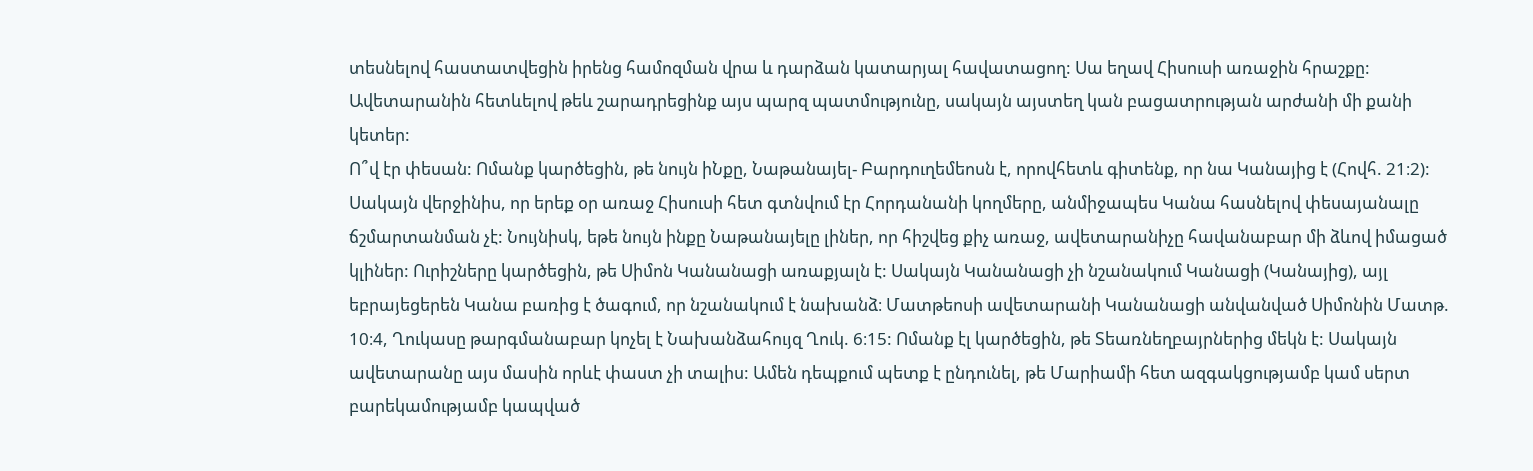տեսնելով հաստատվեցին իրենց համոզման վրա և դարձան կատարյալ հավատացող: Սա եղավ Հիսուսի առաջին հրաշքը:
Ավետարանին հետևելով թեև շարադրեցինք այս պարզ պատմությունը, սակայն այստեղ կան բացատրության արժանի մի քանի կետեր:
Ո՞վ էր փեսան: Ոմանք կարծեցին, թե նույն իՆքը, Նաթանայել- Բարդուղեմեոսն է, որովհետև գիտենք, որ նա Կանայից է (Հովհ. 21։2): Սակայն վերջինիս, որ երեք օր առաջ Հիսուսի հետ գտնվում էր Հորդանանի կողմերը, անմիջապես Կանա հասնելով փեսայանալը ճշմարտանման չէ: Նույնիսկ, եթե նույն ինքը Նաթանայելը լիներ, որ հիշվեց քիչ առաջ, ավետարանիչը հավանաբար մի ձևով իմացած կլիներ: Ուրիշները կարծեցին, թե Սիմոն Կանանացի առաքյալն է: Սակայն Կանանացի չի նշանակում Կանացի (Կանայից), այլ եբրայեցերեն Կանա բառից է ծագում, որ նշանակում է նախանձ։ Մատթեոսի ավետարանի Կանանացի անվանված Սիմոնին Մատթ. 10։4, Ղուկասը թարգմանաբար կոչել է Նախանձահույզ Ղուկ. 6։15: Ոմանք էլ կարծեցին, թե Տեառնեղբայրներից մեկն է: Սակայն ավետարանը այս մասին որևէ փաստ չի տալիս: Ամեն դեպքում պետք է ընդունել, թե Մարիամի հետ ազգակցությամբ կամ սերտ բարեկամությամբ կապված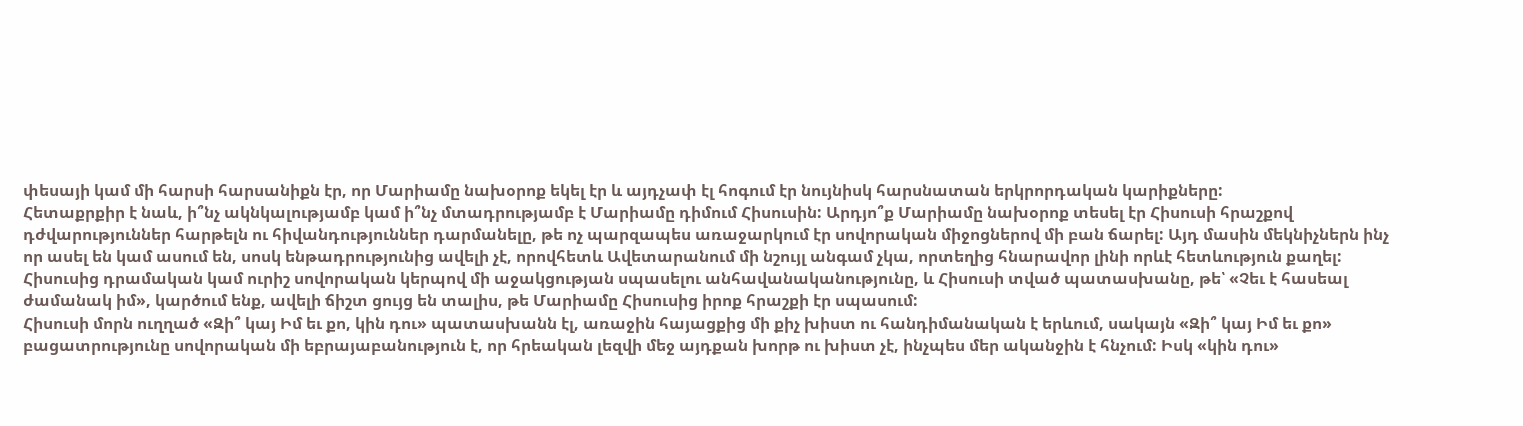փեսայի կամ մի հարսի հարսանիքն էր, որ Մարիամը նախօրոք եկել էր և այդչափ էլ հոգում էր նույնիսկ հարսնատան երկրորդական կարիքները:
Հետաքրքիր է նաև, ի՞նչ ակնկալությամբ կամ ի՞նչ մտադրությամբ է Մարիամը դիմում Հիսուսին: Արդյո՞ք Մարիամը նախօրոք տեսել էր Հիսուսի հրաշքով դժվարություններ հարթելն ու հիվանդություններ դարմանելը, թե ոչ պարզապես առաջարկում էր սովորական միջոցներով մի բան ճարել: Այդ մասին մեկնիչներն ինչ որ ասել են կամ ասում են, սոսկ ենթադրությունից ավելի չէ, որովհետև Ավետարանում մի նշույլ անգամ չկա, որտեղից հնարավոր լինի որևէ հետևություն քաղել: Հիսուսից դրամական կամ ուրիշ սովորական կերպով մի աջակցության սպասելու անհավանականությունը, և Հիսուսի տված պատասխանը, թե՝ «Չեւ է հասեալ ժամանակ իմ», կարծում ենք, ավելի ճիշտ ցույց են տալիս, թե Մարիամը Հիսուսից իրոք հրաշքի էր սպասում:
Հիսուսի մորն ուղղած «Զի՞ կայ Իմ եւ քո, կին դու» պատասխանն էլ, առաջին հայացքից մի քիչ խիստ ու հանդիմանական է երևում, սակայն «Զի՞ կայ Իմ եւ քո» բացատրությունը սովորական մի եբրայաբանություն է, որ հրեական լեզվի մեջ այդքան խորթ ու խիստ չէ, ինչպես մեր ականջին է հնչում: Իսկ «կին դու»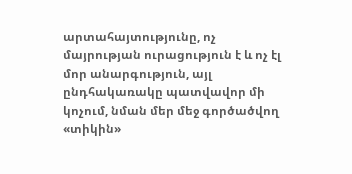արտահայտությունը, ոչ մայրության ուրացություն է և ոչ էլ մոր անարգություն, այլ ընդհակառակը պատվավոր մի կոչում, նման մեր մեջ գործածվող «տիկին»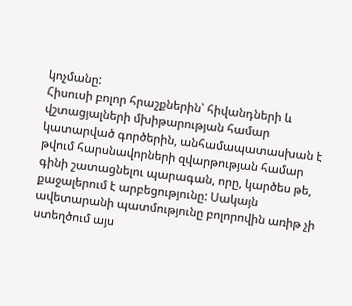կոչմանը:
Հիսուսի բոլոր հրաշքներին՝ հիվանդների և վշտացյալների մխիթարության համար կատարված գործերին, անհամապատասխան է թվում հարսնավորների զվարթության համար գինի շատացնելու պարագան, որը, կարծես թե, քաջալերում է արբեցությունը: Սակայն ավետարանի պատմությունը բոլորովին առիթ չի ստեղծում այս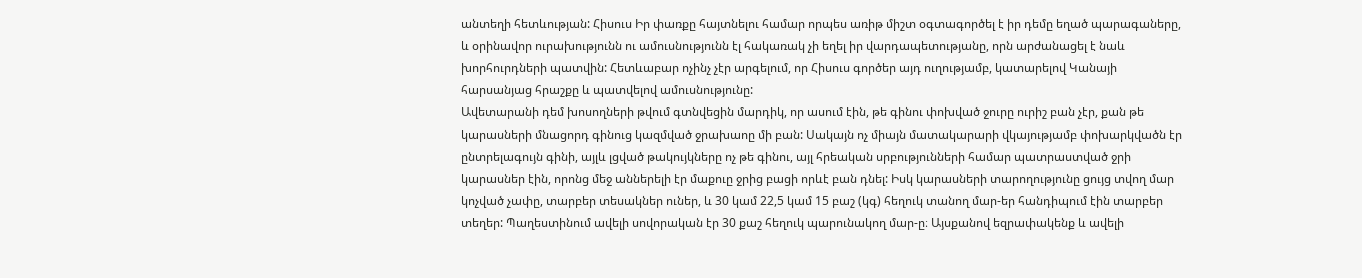անտեղի հետևության: Հիսուս Իր փառքը հայտնելու համար որպես առիթ միշտ օգտագործել է իր դեմը եղած պարագաները, և օրինավոր ուրախությունն ու ամուսնությունն էլ հակառակ չի եղել իր վարդապետությանը, որն արժանացել է նաև խորհուրդների պատվին: Հետևաբար ոչինչ չէր արգելում, որ Հիսուս գործեր այդ ուղությամբ, կատարելով Կանայի հարսանյաց հրաշքը և պատվելով ամուսնությունը:
Ավետարանի դեմ խոսողների թվում գտնվեցին մարդիկ, որ ասում էին, թե գինու փոխված ջուրը ուրիշ բան չէր, քան թե կարասների մնացորդ գինուց կազմված ջրախաոը մի բան: Սակայն ոչ միայն մատակարարի վկայությամբ փոխարկվածն էր ընտրելագույն գինի, այլև լցված թակույկները ոչ թե գինու, այլ հրեական սրբությունների համար պատրաստված ջրի կարասներ էին, որոնց մեջ աններելի էր մաքուը ջրից բացի որևէ բան դնել: Իսկ կարասների տարողությունը ցույց տվող մար կոչված չափը, տարբեր տեսակներ ուներ, և 30 կամ 22,5 կամ 15 բաշ (կգ) հեղուկ տանող մար-եր հանդիպում էին տարբեր տեղեր: Պաղեստինում ավելի սովորական էր 30 քաշ հեղուկ պարունակող մար-ը։ Այսքանով եզրափակենք և ավելի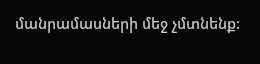մանրամասների մեջ չմտնենք: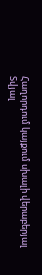Հաղորդում կայքում սխալի վերաբերյալ
Տվյալ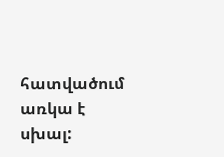հատվածում առկա է սխալ: